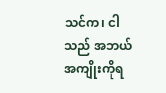သင်က၊ ငါသည် အဘယ်အကျိုးကိုရ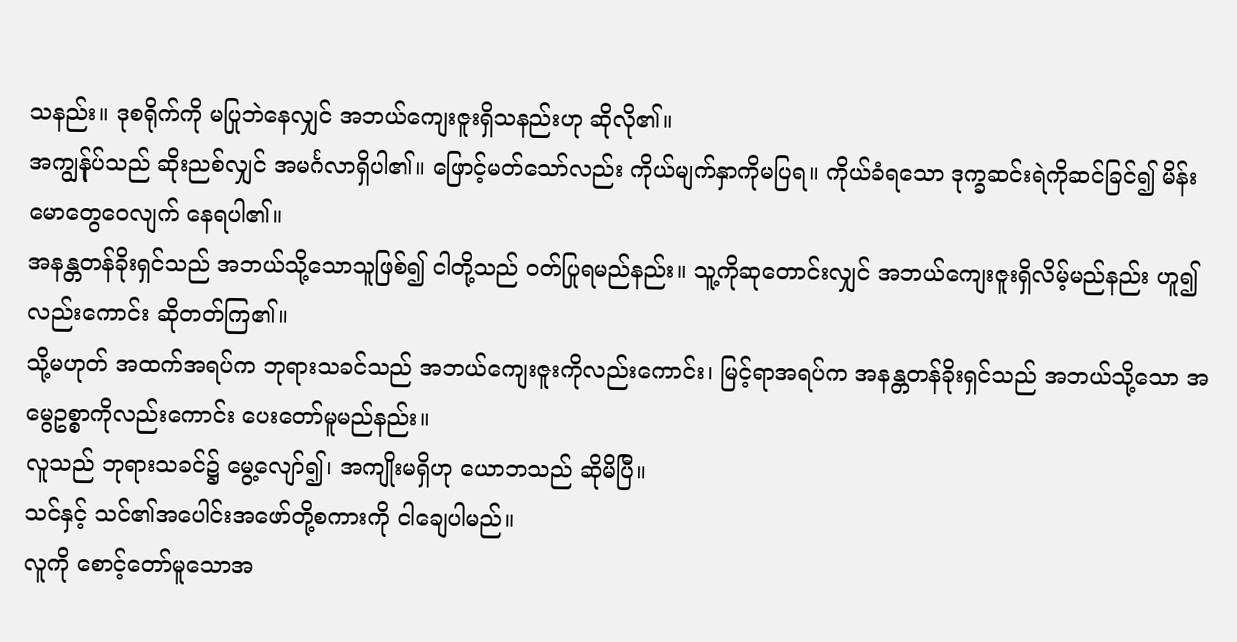သနည်း။ ဒုစရိုက်ကို မပြုဘဲနေလျှင် အဘယ်ကျေးဇူးရှိသနည်းဟု ဆိုလို၏။
အကျွန်ုပ်သည် ဆိုးညစ်လျှင် အမင်္ဂလာရှိပါ၏။ ဖြောင့်မတ်သော်လည်း ကိုယ်မျက်နှာကိုမပြရ။ ကိုယ်ခံရသော ဒုက္ခဆင်းရဲကိုဆင်ခြင်၍ မိန်းမောတွေဝေလျက် နေရပါ၏။
အနန္တတန်ခိုးရှင်သည် အဘယ်သို့သောသူဖြစ်၍ ငါတို့သည် ဝတ်ပြုရမည်နည်း။ သူ့ကိုဆုတောင်းလျှင် အဘယ်ကျေးဇူးရှိလိမ့်မည်နည်း ဟူ၍လည်းကောင်း ဆိုတတ်ကြ၏။
သို့မဟုတ် အထက်အရပ်က ဘုရားသခင်သည် အဘယ်ကျေးဇူးကိုလည်းကောင်း၊ မြင့်ရာအရပ်က အနန္တတန်ခိုးရှင်သည် အဘယ်သို့သော အမွေဥစ္စာကိုလည်းကောင်း ပေးတော်မူမည်နည်း။
လူသည် ဘုရားသခင်၌ မွေ့လျော်၍၊ အကျိုးမရှိဟု ယောဘသည် ဆိုမိပြီ။
သင်နှင့် သင်၏အပေါင်းအဖော်တို့စကားကို ငါချေပါမည်။
လူကို စောင့်တော်မူသောအ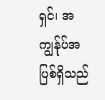ရှင်၊ အကျွန်ုပ်အပြစ်ရှိသည်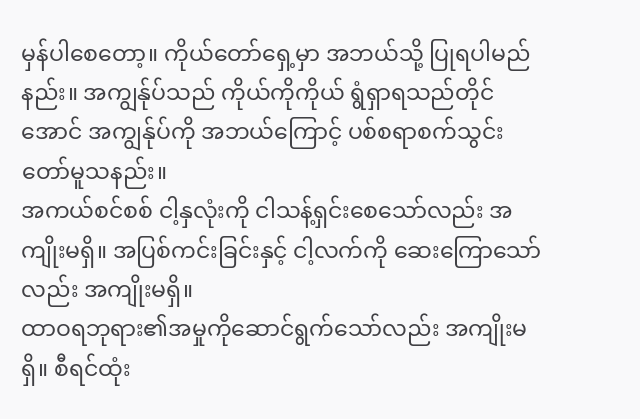မှန်ပါစေတော့။ ကိုယ်တော်ရှေ့မှာ အဘယ်သို့ ပြုရပါမည်နည်း။ အကျွန်ုပ်သည် ကိုယ်ကိုကိုယ် ရွံရှာရသည်တိုင်အောင် အကျွန်ုပ်ကို အဘယ်ကြောင့် ပစ်စရာစက်သွင်းတော်မူသနည်း။
အကယ်စင်စစ် ငါ့နှလုံးကို ငါသန့်ရှင်းစေသော်လည်း အကျိုးမရှိ။ အပြစ်ကင်းခြင်းနှင့် ငါ့လက်ကို ဆေးကြောသော်လည်း အကျိုးမရှိ။
ထာဝရဘုရား၏အမှုကိုဆောင်ရွက်သော်လည်း အကျိုးမရှိ။ စီရင်ထုံး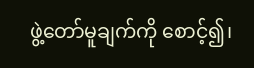ဖွဲ့တော်မူချက်ကို စောင့်၍၊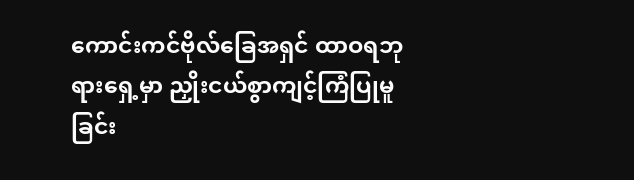ကောင်းကင်ဗိုလ်ခြေအရှင် ထာဝရဘုရားရှေ့မှာ ညှိုးငယ်စွာကျင့်ကြံပြုမူခြင်း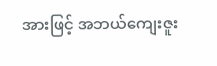အားဖြင့် အဘယ်ကျေးဇူး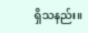ရှိသနည်း။